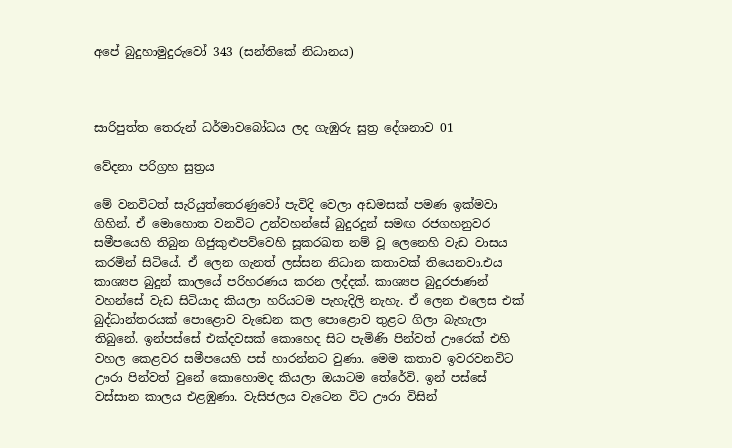අපේ බුදුහාමුදුරුවෝ 343 (සන්තිකේ නිධානය)



සාරිපුත්ත තෙරුන් ධර්මාවබෝධය ලද ගැඹුරු සුත්‍ර දේශනාව 01

වේදනා පරිග්‍රහ සුත්‍රය

මේ වනවිටත් සැරියුත්තෙරණුවෝ පැවිදි වෙලා අඩමසක් පමණ ඉක්මවා ගිහින්. ඒ මොහොත වනවිට උන්වහන්සේ බුදුරදුන් සමඟ රජගහනුවර සමීපයෙහි තිබුන ගිජුකුළුපව්වෙහි සූකරඛත නම් වූ ලෙනෙහි වැඩ වාසය කරමින් සිටියේ. ඒ ලෙන ගැනත් ලස්සන නිධාන කතාවක් තියෙනවා.එය කාශ්‍යප බුදුන් කාලයේ පරිහරණය කරන ලද්දක්. කාශ්‍යප බුදුරජාණන් වහන්සේ වැඩ සිටියාද කියලා හරියටම පැහැදිලි නැහැ. ඒ ලෙන එලෙස එක් බුද්ධාන්තරයක් පොළොව වැඩෙන කල පොළොව තුළට ගිලා බැහැලා තිබුනේ. ඉන්පස්සේ එක්දවසක් කොහෙද සිට පැමිණි පින්වත් ඌරෙක් එහි වහල කෙළවර සමීපයෙහි පස් හාරන්නට වුණා. මෙම කතාව ඉවරවනවිට ඌරා පින්වත් වුනේ කොහොමද කියලා ඔයාටම තේරේවි. ඉන් පස්සේ වස්සාන කාලය එළඹුණා. වැසිජලය වැටෙන විට ඌරා විසින්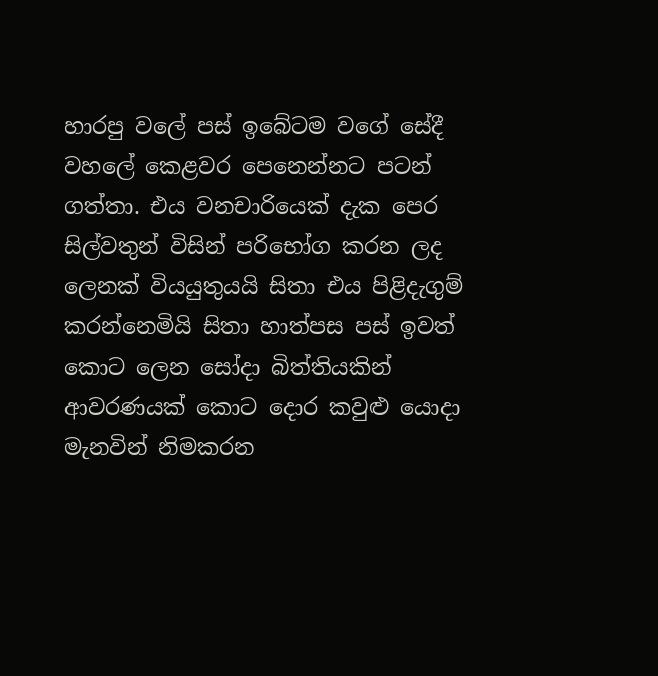හාරපු වලේ පස් ඉබේටම වගේ සේදී වහලේ කෙළවර පෙනෙන්නට පටන් ගත්තා. එය වනචාරියෙක් දැක පෙර සිල්වතුන් විසින් පරිභෝග කරන ලද ලෙනක් වියයුතුයයි සිතා එය පිළිදැගුම් කරන්නෙමියි සිතා හාත්පස පස් ඉවත් කොට ලෙන සෝදා බිත්තියකින් ආවරණයක් කොට දොර කවුළු යොදා මැනවින් නිමකරන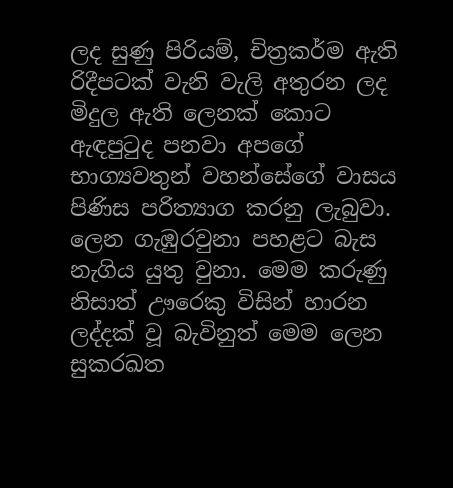ලද සුණු පිරියම්, චිත්‍රකර්ම ඇති රිදීපටක් වැනි වැලි අතුරන ලද මිදුල ඇති ලෙනක් කොට ඇඳපුටුද පනවා අපගේ භාග්‍යවතුන් වහන්සේගේ වාසය පිණිස පරිත්‍යාග කරනු ලැබුවා. ලෙන ගැඹුරවුනා පහළට බැස නැගිය යුතු වුනා. මෙම කරුණු නිසාත් ඌරෙකු විසින් හාරන ලද්දක් වූ බැවිනුත් මෙම ලෙන සුකරඛත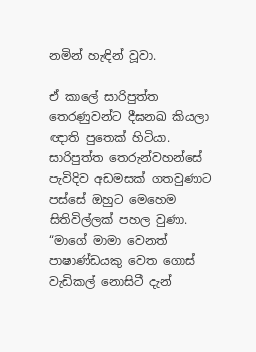නමින් හැඳින් වූවා.

ඒ කාලේ සාරිපුත්ත තෙරණුවන්ට දීඝනඛ කියලා ඥාති පුතෙක් හිටියා. සාරිපුත්ත තෙරුන්වහන්සේ පැවිදිව අඩමසක් ගතවුණාට පස්සේ ඔහුට මෙහෙම සිතිවිල්ලක් පහල වුණා. “මාගේ මාමා වෙනත් පාෂාණ්ඩයකු වෙත ගොස් වැඩිකල් නොසිටී දැන්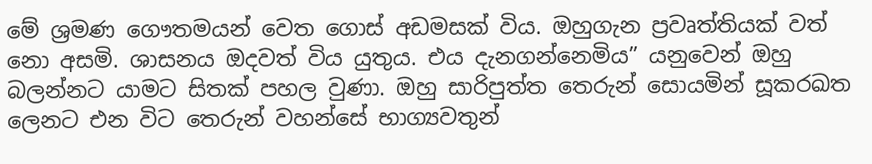මේ ශ්‍රමණ ගෞතමයන් වෙත ගොස් අඩමසක් විය. ඔහුගැන ප්‍රවෘත්තියක් වත් නො අසමි. ශාසනය ඔදවත් විය යුතුය. එය දැනගන්නෙමිය” යනුවෙන් ඔහු බලන්නට යාමට සිතක් පහල වුණා. ඔහු සාරිපුත්ත තෙරුන් සොයමින් සූකරඛත ලෙනට එන විට තෙරුන් වහන්සේ භාග්‍යවතුන්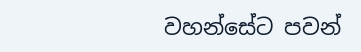වහන්සේට පවන්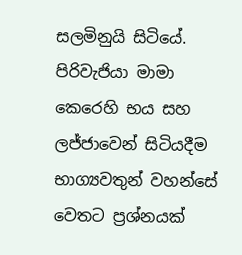සලමිනුයි සිටියේ. පිරිවැජියා මාමා කෙරෙහි භය සහ ලජ්ජාවෙන් සිටියදීම භාග්‍යවතුන් වහන්සේ වෙතට ප්‍රශ්නයක්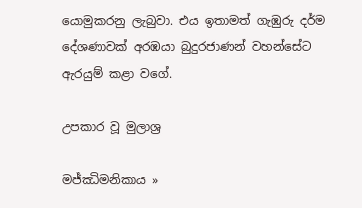යොමුකරනු ලැබුවා. එය ඉතාමත් ගැඹුරු දර්ම දේශණාවක් අරඹයා බුදුරජාණන් වහන්සේට ඇරයුම් කළා වගේ.

උපකාර වූ මුලාශ්‍ර

මජ්ඣිමනිකාය »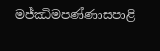මජ්ඣිමපණ්ණාසපාළි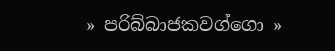» පරිබ්බාජකවග්ගො »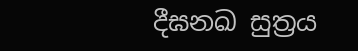දීඝනඛ සුත්‍රය